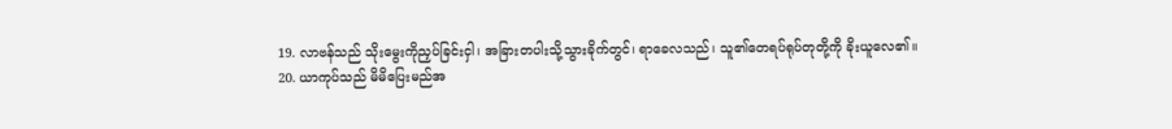19. လာဗန်သည် သိုးမွေးကိုညှပ်ခြင်းငှါ၊ အခြားတပါးသို့သွားခိုက်တွင်၊ ရာခေလသည်၊ သူ၏တေရပ်ရုပ်တုတို့ကို ခိုးယူလေ၏။
20. ယာကုပ်သည် မိမိပြေးမည်အ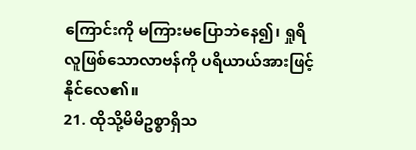ကြောင်းကို မကြားမပြောဘဲနေ၍၊ ရှုရိလူဖြစ်သောလာဗန်ကို ပရိယာယ်အားဖြင့်နိုင်လေ၏။
21. ထိုသို့မိမိဥစ္စာရှိသ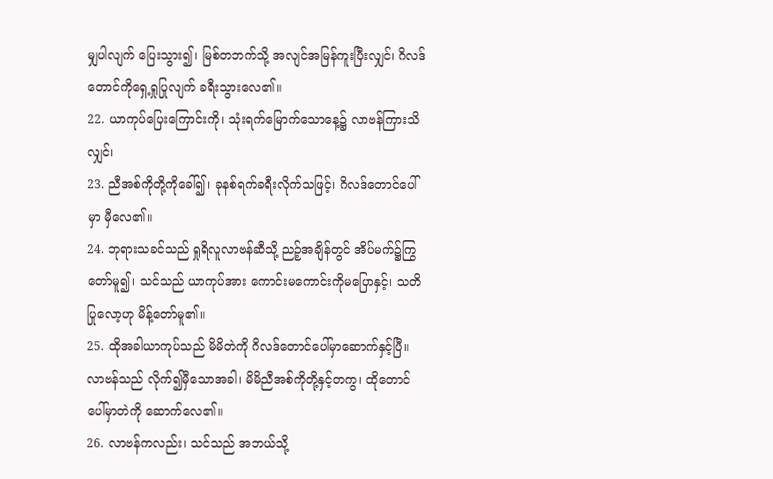မျှပါလျက် ပြေးသွား၍၊ မြစ်တဘက်သို့ အလျင်အမြန်ကူးပြီးလျှင်၊ ဂိလဒ်တောင်ကိုရှေ့ရှုပြုလျက် ခရီးသွားလေ၏။
22. ယာကုပ်ပြေးကြောင်းကို၊ သုံးရက်မြောက်သောနေ့၌ လာဗန်ကြားသိလျှင်၊
23. ညီအစ်ကိုတို့ကိုခေါ်၍၊ ခုနစ်ရက်ခရီးလိုက်သဖြင့်၊ ဂိလဒ်တောင်ပေါ်မှာ မှီလေ၏။
24. ဘုရားသခင်သည် ရှုရိလူလာဗန်ဆီသို့ ညဉ့်အချိန်တွင် အိပ်မက်၌ကြွတော်မူ၍၊ သင်သည် ယာကုပ်အား ကောင်းမကောင်းကိုမပြောနှင့်၊ သတိပြုလော့ဟု မိန့်တော်မူ၏။
25. ထိုအခါယာကုပ်သည် မိမိတဲကို ဂိလဒ်တောင်ပေါ်မှာဆောက်နှင့်ပြီ။ လာဗန်သည် လိုက်၍မှီသောအခါ၊ မိမိညီအစ်ကိုတို့နှင့်တကွ၊ ထိုတောင်ပေါ်မှာတဲကို ဆောက်လေ၏။
26. လာဗန်ကလည်း၊ သင်သည် အဘယ်သို့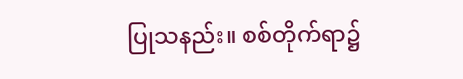ပြုသနည်း။ စစ်တိုက်ရာ၌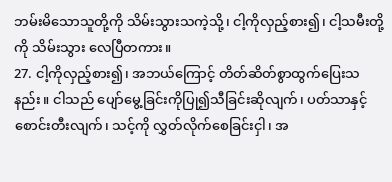ဘမ်းမိသောသူတို့ကို သိမ်းသွားသကဲ့သို့၊ ငါ့ကိုလှည့်စား၍၊ ငါ့သမီးတို့ကို သိမ်းသွား လေပြီတကား။
27. ငါ့ကိုလှည့်စား၍၊ အဘယ်ကြောင့် တိတ်ဆိတ်စွာထွက်ပြေးသနည်း။ ငါသည် ပျော်မွေ့ခြင်းကိုပြု၍သီခြင်းဆိုလျက်၊ ပတ်သာနှင့်စောင်းတီးလျက်၊ သင့်ကို လွှတ်လိုက်စေခြင်းငှါ၊ အ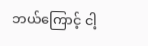ဘယ်ကြောင့် ငါ့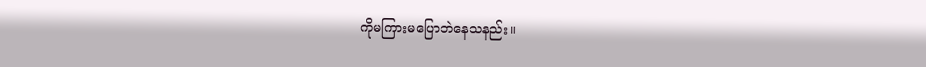ကိုမကြားမပြောဘဲနေသနည်း။